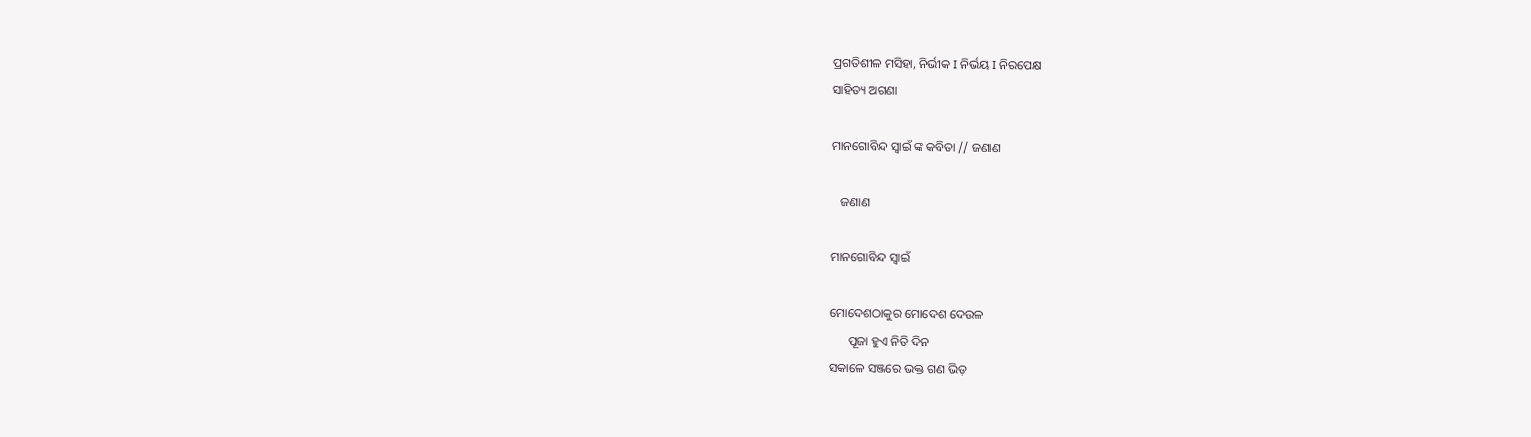ପ୍ରଗତିଶୀଳ ମସିହା, ନିର୍ଭୀକ I ନିର୍ଭୟ I ନିରପେକ୍ଷ
ସାହିତ୍ୟ ଅଗଣା

ମାନଗୋବିନ୍ଦ ସ୍ବାଇଁ ଙ୍କ କବିତା // ଜଣାଣ

   ଜଣାଣ

ମାନଗୋବିନ୍ଦ ସ୍ବାଇଁ

ମୋଦେଶଠାକୁର ମୋଦେଶ ଦେଉଳ
      ପୂଜା ହୁଏ ନିତି ଦିନ
ସକାଳେ ସଞ୍ଜରେ ଭକ୍ତ ଗଣ ଭିଡ଼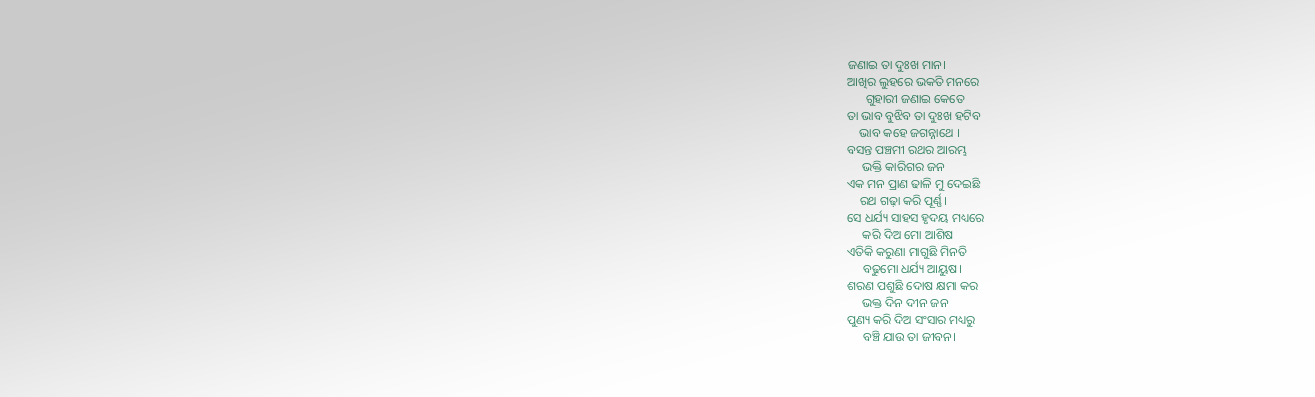ଜଣାଇ ତା ଦୁଃଖ ମାନ।
ଆଖିର ଲୁହରେ ଭକତି ମନରେ
      ଗୁହାରୀ ଜଣାଇ କେତେ
ତା ଭାବ ବୁଝିବ ତା ଦୁଃଖ ହଟିବ
    ଭାବ କହେ ଜଗନ୍ନାଥେ ।
ବସନ୍ତ ପଞ୍ଚମୀ ରଥର ଆରମ୍ଭ
     ଭକ୍ତି କାରିଗର ଜନ
ଏକ ମନ ପ୍ରାଣ ଢାଳି ମୁ ଦେଇଛି
    ରଥ ଗଢ଼ା କରି ପୂର୍ଣ୍ଣ।
ସେ ଧର୍ଯ୍ୟ ସାହସ ହୃଦୟ ମଧ୍ୟରେ
     କରି ଦିଅ ମୋ ଆଶିଷ
ଏତିକି କରୁଣା ମାଗୁଛି ମିନତି
     ବଢୁମୋ ଧର୍ଯ୍ୟ ଆୟୁଷ।
ଶରଣ ପଶୁଛି ଦୋଷ କ୍ଷମା କର
     ଭକ୍ତ ଦିନ ଦୀନ ଜନ
ପୁଣ୍ୟ କରି ଦିଅ ସଂସାର ମଧ୍ୟରୁ
     ବଞ୍ଚି ଯାଉ ତା ଜୀବନ।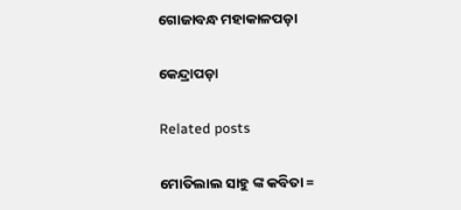ଗୋଜାବନ୍ଧ ମହାକାଳପଡ଼ା

କେନ୍ଦ୍ରାପଡ଼ା

Related posts

ମୋତିଲାଲ ସାହୁ ଙ୍କ କବିତା =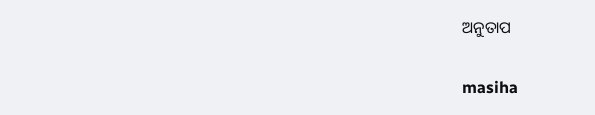ଅନୁତାପ

masiha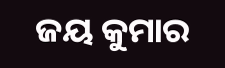ଜୟ କୁମାର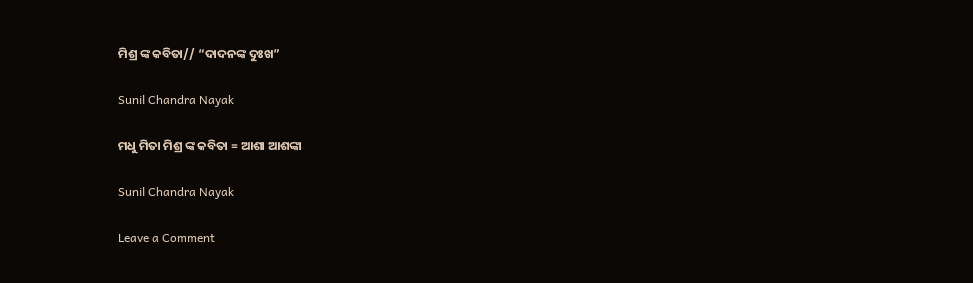ମିଶ୍ର ଙ୍କ କବିତା// “ଦାଦନଙ୍କ ଦୁଃଖ”

Sunil Chandra Nayak

ମଧୁ ମିତା ମିଶ୍ର ଙ୍କ କବିତା = ଆଶା ଆଶଙ୍କା

Sunil Chandra Nayak

Leave a Comment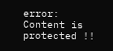error: Content is protected !!